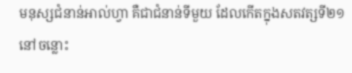មនុស្សជំនាន់អាល់ហ្វា គឺជាជំនាន់ទីមួយ ដែលកើតក្នុងសតវត្សទី២១ នៅចន្លោះ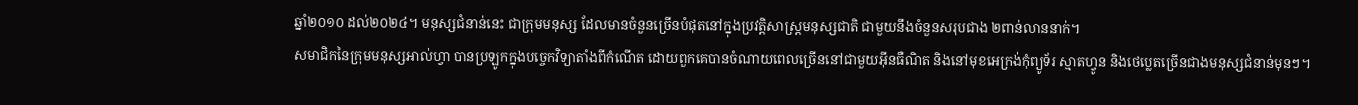ឆ្នាំ២០១០ ដល់២០២៤។ មនុស្សជំនាន់នេះ ជាក្រុមមនុស្ស ដែលមានចំនួនច្រើនបំផុតនៅក្នុងប្រវត្តិសាស្ត្រមនុស្សជាតិ ជាមួយនឹងចំនួនសរុបជាង ២ពាន់លាននាក់។
សមាជិកនៃក្រុមមនុស្សអាល់ហ្វា បានប្រឡូកក្នុងបច្ចេកវិទ្យាតាំងពីកំណើត ដោយពួកគេបានចំណាយពេលច្រើននៅជាមួយអ៊ីនធឺណិត និងនៅមុខអេក្រង់កុំព្យូទ័រ ស្មាតហ្វូន និងថេប្លេតច្រើនជាងមនុស្សជំនាន់មុនៗ។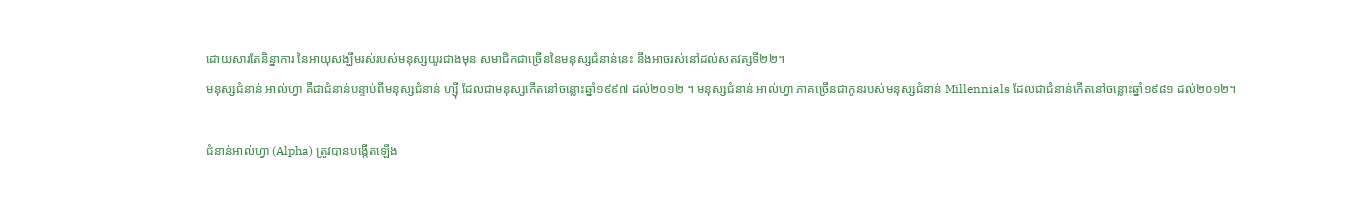ដោយសារតែនិន្នាការ នៃអាយុសង្ឃឹមរស់របស់មនុស្សយូរជាងមុន សមាជិកជាច្រើននៃមនុស្សជំនាន់នេះ នឹងអាចរស់នៅដល់សតវត្សទី២២។
មនុស្សជំនាន់ អាល់ហ្វា គឺជាជំនាន់បន្ទាប់ពីមនុស្សជំនាន់ ហ្ស៊ី ដែលជាមនុស្សកើតនៅចន្លោះឆ្នាំ១៩៩៧ ដល់២០១២ ។ មនុស្សជំនាន់ អាល់ហ្វា ភាគច្រើនជាកូនរបស់មនុស្សជំនាន់ Millennials ដែលជាជំនាន់កើតនៅចន្លោះឆ្នាំ១៩៨១ ដល់២០១២។

ជំនាន់អាល់ហ្វា (Alpha) ត្រូវបានបង្កើតឡើង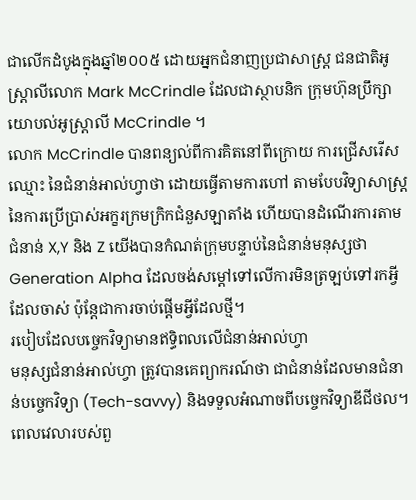ជាលើកដំបូងក្នុងឆ្នាំ២០០៥ ដោយអ្នកជំនាញប្រជាសាស្ត្រ ជនជាតិអូស្ត្រាលីលោក Mark McCrindle ដែលជាស្ថាបនិក ក្រុមហ៊ុនប្រឹក្សាយោបល់អូស្ត្រាលី McCrindle ។
លោក McCrindle បានពន្យល់ពីការគិតនៅពីក្រោយ ការជ្រើសរើសឈ្មោះ នៃជំនាន់អាល់ហ្វាថា ដោយធ្វើតាមការហៅ តាមបែបវិទ្យាសាស្ត្រ នៃការប្រើប្រាស់អក្ខរក្រមក្រិកជំនួសឡាតាំង ហើយបានដំណើរការតាមជំនាន់ X,Y និង Z យើងបានកំណត់ក្រុមបន្ទាប់នៃជំនាន់មនុស្សថា Generation Alpha ដែលចង់សម្ដៅទៅលើការមិនត្រឡប់ទៅរកអ្វីដែលចាស់ ប៉ុន្តែជាការចាប់ផ្ដើមអ្វីដែលថ្មី។
របៀបដែលបច្ចេកវិទ្យាមានឥទ្ធិពលលើជំនាន់អាល់ហ្វា
មនុស្សជំនាន់អាល់ហ្វា ត្រូវបានគេព្យាករណ៍ថា ជាជំនាន់ដែលមានជំនាន់បច្ចេកវិទ្យា (Tech-savvy) និងទទួលអំណាចពីបច្ចេកវិទ្យាឌីជីថល។
ពេលវេលារបស់ពួ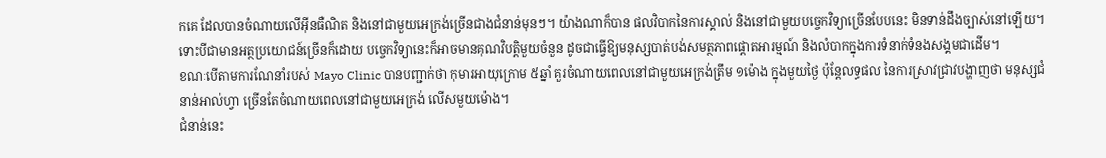កគេ ដែលបានចំណាយលើអ៊ីនធឺណិត និងនៅជាមួយអេក្រង់ច្រើនជាងជំនាន់មុនៗ។ យ៉ាងណាក៏បាន ផលវិបាកនៃការស្គាល់ និងនៅជាមួយបច្ចេកវិទ្យាច្រើនបែបនេះ មិនទាន់ដឹងច្បាស់នៅឡើយ។
ទោះបីជាមានអត្ថប្រយោជន៍ច្រើនក៏ដោយ បច្ចេកវិទ្យានេះក៏អាចមានគុណវិបត្តិមួយចំនួន ដូចជាធ្វើឱ្យមនុស្សបាត់បង់សមត្ថភាពផ្ដោតអារម្មណ៍ និងលំបាកក្នុងការទំនាក់ទំនងសង្គមជាដើម។
ខណៈបើតាមការណែនាំរបស់ Mayo Clinic បានបញ្ជាក់ថា កុមារអាយុក្រោម ៥ឆ្នាំ គួរចំណាយពេលនៅជាមួយអេក្រង់ត្រឹម ១ម៉ោង ក្នុងមួយថ្ងៃ ប៉ុន្តែលទ្ធផល នៃការស្រាវជ្រាវបង្ហាញថា មនុស្សជំនាន់អាល់ហ្វា ច្រើនតែចំណាយពេលនៅជាមួយអេក្រង់ លើសមួយម៉ោង។
ជំនាន់នេះ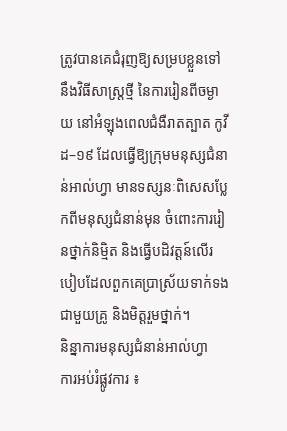ត្រូវបានគេជំរុញឱ្យសម្របខ្លួនទៅនឹងវិធីសាស្ត្រថ្មី នៃការរៀនពីចម្ងាយ នៅអំឡុងពេលជំងឺរាតត្បាត កូវីដ–១៩ ដែលធ្វើឱ្យក្រុមមនុស្សជំនាន់អាល់ហ្វា មានទស្សនៈពិសេសប្លែកពីមនុស្សជំនាន់មុន ចំពោះការរៀនថ្នាក់និម្មិត និងធ្វើបដិវត្តន៍លើរបៀបដែលពួកគេប្រាស្រ័យទាក់ទងជាមួយគ្រូ និងមិត្តរួមថ្នាក់។
និន្នាការមនុស្សជំនាន់អាល់ហ្វា
ការអប់រំផ្លូវការ ៖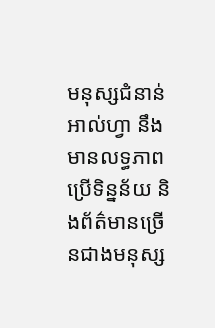មនុស្សជំនាន់អាល់ហ្វា នឹងមានលទ្ធភាពប្រើទិន្នន័យ និងព័ត៌មានច្រើនជាងមនុស្ស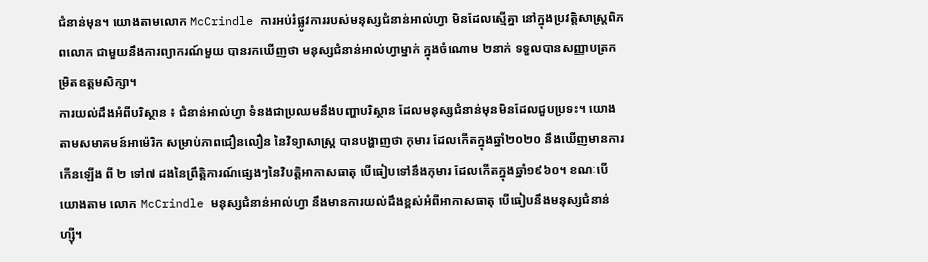ជំនាន់មុន។ យោងតាមលោក McCrindle ការអប់រំផ្លូវការរបស់មនុស្សជំនាន់អាល់ហ្វា មិនដែលស្មើគ្នា នៅក្នុងប្រវត្តិសាស្ត្រពិភពលោក ជាមួយនឹងការព្យាករណ៍មួយ បានរកឃើញថា មនុស្សជំនាន់អាល់ហ្វាម្នាក់ ក្នុងចំណោម ២នាក់ ទទួលបានសញ្ញាបត្រកម្រិតឧត្តមសិក្សា។
ការយល់ដឹងអំពីបរិស្ថាន ៖ ជំនាន់អាល់ហ្វា ទំនងជាប្រឈមនឹងបញ្ហាបរិស្ថាន ដែលមនុស្សជំនាន់មុនមិនដែលជួបប្រទះ។ យោងតាមសមាគមន៍អាម៉េរិក សម្រាប់ភាពជឿនលឿន នៃវិទ្យាសាស្ត្រ បានបង្ហាញថា កុមារ ដែលកើតក្នុងឆ្នាំ២០២០ នឹងឃើញមានការកើនឡើង ពី ២ ទៅ៧ ដងនៃព្រឹត្តិការណ៍ផ្សេងៗនៃវិបត្តិអាកាសធាតុ បើធៀបទៅនឹងកុមារ ដែលកើតក្នុងឆ្នាំ១៩៦០។ ខណៈបើយោងតាម លោក McCrindle មនុស្សជំនាន់អាល់ហ្វា នឹងមានការយល់ដឹងខ្ពស់អំពីអាកាសធាតុ បើធៀបនឹងមនុស្សជំនាន់ ហ្ស៊ី។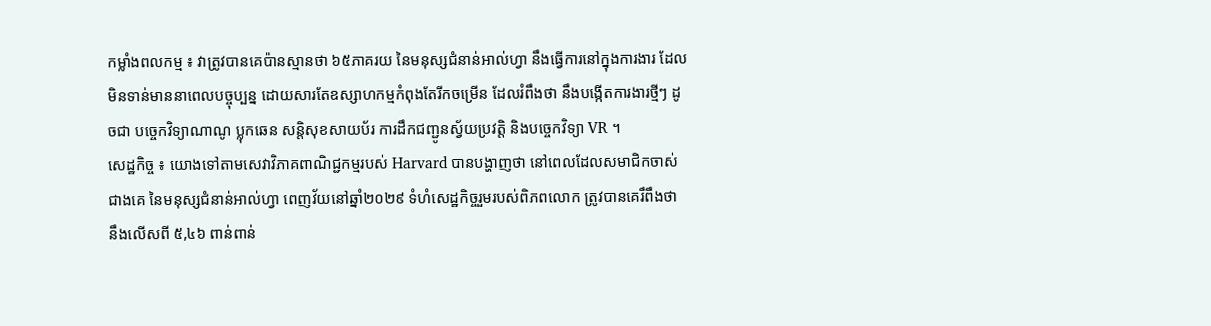កម្លាំងពលកម្ម ៖ វាត្រូវបានគេប៉ានស្មានថា ៦៥ភាគរយ នៃមនុស្សជំនាន់អាល់ហ្វា នឹងធ្វើការនៅក្នុងការងារ ដែលមិនទាន់មាននាពេលបច្ចុប្បន្ន ដោយសារតែឧស្សាហកម្មកំពុងតែរីកចម្រើន ដែលរំពឹងថា នឹងបង្កើតការងារថ្មីៗ ដូចជា បច្ចេកវិទ្យាណាណូ ប្លុកឆេន សន្តិសុខសាយប័រ ការដឹកជញ្ជូនស្វ័យប្រវត្តិ និងបច្ចេកវិទ្យា VR ។
សេដ្ឋកិច្ច ៖ យោងទៅតាមសេវាវិភាគពាណិជ្ជកម្មរបស់ Harvard បានបង្ហាញថា នៅពេលដែលសមាជិកចាស់ជាងគេ នៃមនុស្សជំនាន់អាល់ហ្វា ពេញវ័យនៅឆ្នាំ២០២៩ ទំហំសេដ្ឋកិច្ចរួមរបស់ពិភពលោក ត្រូវបានគេរឹពឹងថា នឹងលើសពី ៥,៤៦ ពាន់ពាន់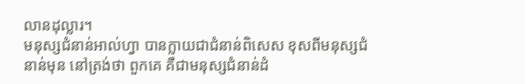លានដុល្លារ។
មនុស្សជំនាន់អាល់ហ្វា បានក្លាយជាជំនាន់ពិសេស ខុសពីមនុស្សជំនាន់មុន នៅត្រង់ថា ពួកគេ គឺជាមនុស្សជំនាន់ដំ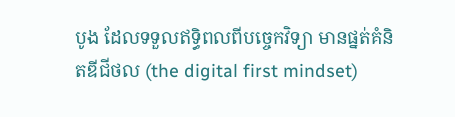បូង ដែលទទួលឥទ្ធិពលពីបច្ចេកវិទ្យា មានផ្នត់គំនិតឌីជីថល (the digital first mindset)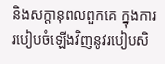និងសក្តានុពលពួកគេ ក្នុងការរបៀបចំឡើងវិញនូវរបៀបសិ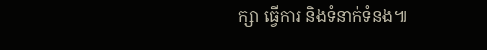ក្សា ធ្វើការ និងទំនាក់ទំនង៕